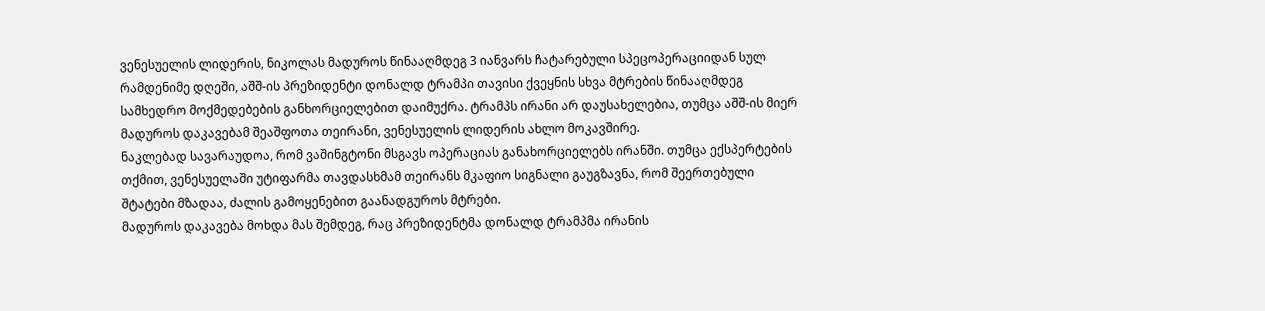ვენესუელის ლიდერის, ნიკოლას მადუროს წინააღმდეგ 3 იანვარს ჩატარებული სპეცოპერაციიდან სულ რამდენიმე დღეში, აშშ-ის პრეზიდენტი დონალდ ტრამპი თავისი ქვეყნის სხვა მტრების წინააღმდეგ სამხედრო მოქმედებების განხორციელებით დაიმუქრა. ტრამპს ირანი არ დაუსახელებია, თუმცა აშშ-ის მიერ მადუროს დაკავებამ შეაშფოთა თეირანი, ვენესუელის ლიდერის ახლო მოკავშირე.
ნაკლებად სავარაუდოა, რომ ვაშინგტონი მსგავს ოპერაციას განახორციელებს ირანში. თუმცა ექსპერტების თქმით, ვენესუელაში უტიფარმა თავდასხმამ თეირანს მკაფიო სიგნალი გაუგზავნა, რომ შეერთებული შტატები მზადაა, ძალის გამოყენებით გაანადგუროს მტრები.
მადუროს დაკავება მოხდა მას შემდეგ, რაც პრეზიდენტმა დონალდ ტრამპმა ირანის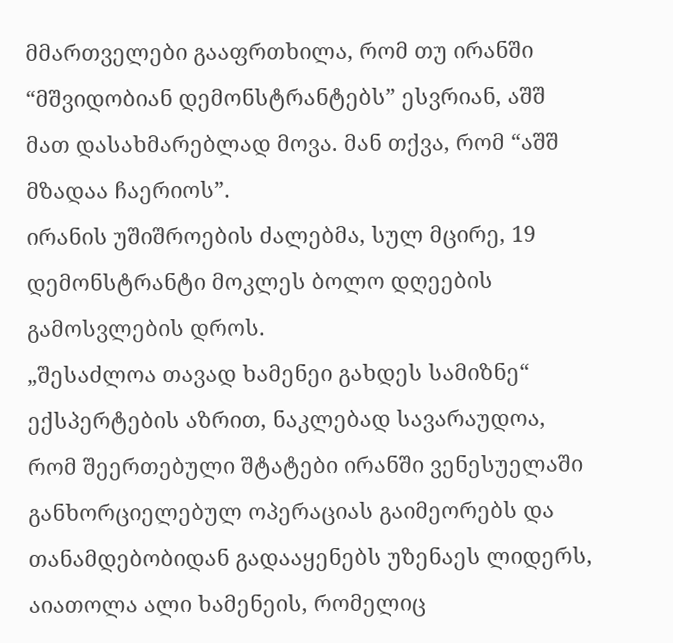მმართველები გააფრთხილა, რომ თუ ირანში “მშვიდობიან დემონსტრანტებს” ესვრიან, აშშ მათ დასახმარებლად მოვა. მან თქვა, რომ “აშშ მზადაა ჩაერიოს”.
ირანის უშიშროების ძალებმა, სულ მცირე, 19 დემონსტრანტი მოკლეს ბოლო დღეების გამოსვლების დროს.
„შესაძლოა თავად ხამენეი გახდეს სამიზნე“
ექსპერტების აზრით, ნაკლებად სავარაუდოა, რომ შეერთებული შტატები ირანში ვენესუელაში განხორციელებულ ოპერაციას გაიმეორებს და თანამდებობიდან გადააყენებს უზენაეს ლიდერს, აიათოლა ალი ხამენეის, რომელიც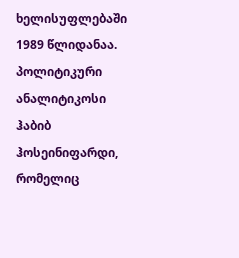ხელისუფლებაში 1989 წლიდანაა.
პოლიტიკური ანალიტიკოსი ჰაბიბ ჰოსეინიფარდი, რომელიც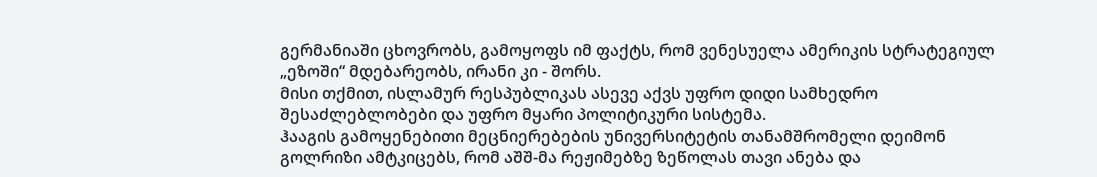გერმანიაში ცხოვრობს, გამოყოფს იმ ფაქტს, რომ ვენესუელა ამერიკის სტრატეგიულ „ეზოში“ მდებარეობს, ირანი კი - შორს.
მისი თქმით, ისლამურ რესპუბლიკას ასევე აქვს უფრო დიდი სამხედრო შესაძლებლობები და უფრო მყარი პოლიტიკური სისტემა.
ჰააგის გამოყენებითი მეცნიერებების უნივერსიტეტის თანამშრომელი დეიმონ გოლრიზი ამტკიცებს, რომ აშშ-მა რეჟიმებზე ზეწოლას თავი ანება და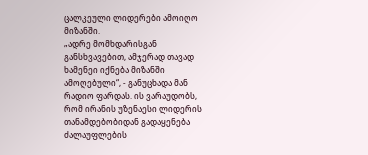ცალკეული ლიდერები ამოიღო მიზანში.
„ადრე მომხდარისგან განსხვავებით, ამჯერად თავად ხამენეი იქნება მიზანში ამოღებული“, - განუცხადა მან რადიო ფარდას. ის ვარაუდობს, რომ ირანის უზენაესი ლიდერის თანამდებობიდან გადაყენება ძალაუფლების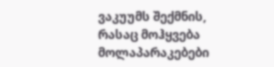ვაკუუმს შექმნის, რასაც მოჰყვება მოლაპარაკებები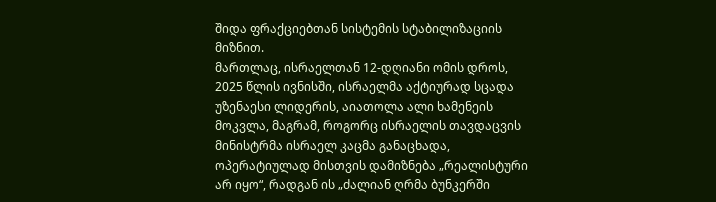შიდა ფრაქციებთან სისტემის სტაბილიზაციის მიზნით.
მართლაც, ისრაელთან 12-დღიანი ომის დროს, 2025 წლის ივნისში, ისრაელმა აქტიურად სცადა უზენაესი ლიდერის, აიათოლა ალი ხამენეის მოკვლა, მაგრამ, როგორც ისრაელის თავდაცვის მინისტრმა ისრაელ კაცმა განაცხადა, ოპერატიულად მისთვის დამიზნება „რეალისტური არ იყო“, რადგან ის „ძალიან ღრმა ბუნკერში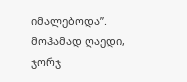იმალებოდა”.
მოჰამად ღაედი, ჯორჯ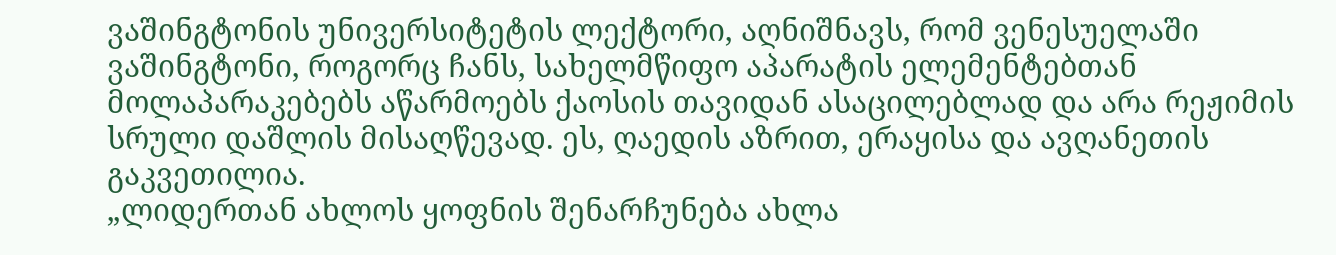ვაშინგტონის უნივერსიტეტის ლექტორი, აღნიშნავს, რომ ვენესუელაში ვაშინგტონი, როგორც ჩანს, სახელმწიფო აპარატის ელემენტებთან მოლაპარაკებებს აწარმოებს ქაოსის თავიდან ასაცილებლად და არა რეჟიმის სრული დაშლის მისაღწევად. ეს, ღაედის აზრით, ერაყისა და ავღანეთის გაკვეთილია.
„ლიდერთან ახლოს ყოფნის შენარჩუნება ახლა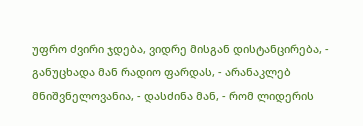უფრო ძვირი ჯდება, ვიდრე მისგან დისტანცირება, - განუცხადა მან რადიო ფარდას, - არანაკლებ მნიშვნელოვანია, - დასძინა მან, - რომ ლიდერის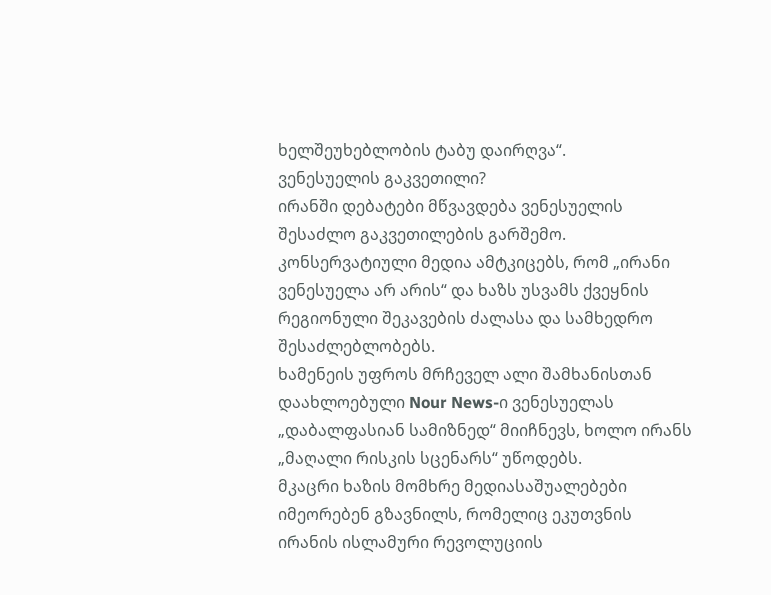ხელშეუხებლობის ტაბუ დაირღვა“.
ვენესუელის გაკვეთილი?
ირანში დებატები მწვავდება ვენესუელის შესაძლო გაკვეთილების გარშემო. კონსერვატიული მედია ამტკიცებს, რომ „ირანი ვენესუელა არ არის“ და ხაზს უსვამს ქვეყნის რეგიონული შეკავების ძალასა და სამხედრო შესაძლებლობებს.
ხამენეის უფროს მრჩეველ ალი შამხანისთან დაახლოებული Nour News-ი ვენესუელას „დაბალფასიან სამიზნედ“ მიიჩნევს, ხოლო ირანს „მაღალი რისკის სცენარს“ უწოდებს.
მკაცრი ხაზის მომხრე მედიასაშუალებები იმეორებენ გზავნილს, რომელიც ეკუთვნის ირანის ისლამური რევოლუციის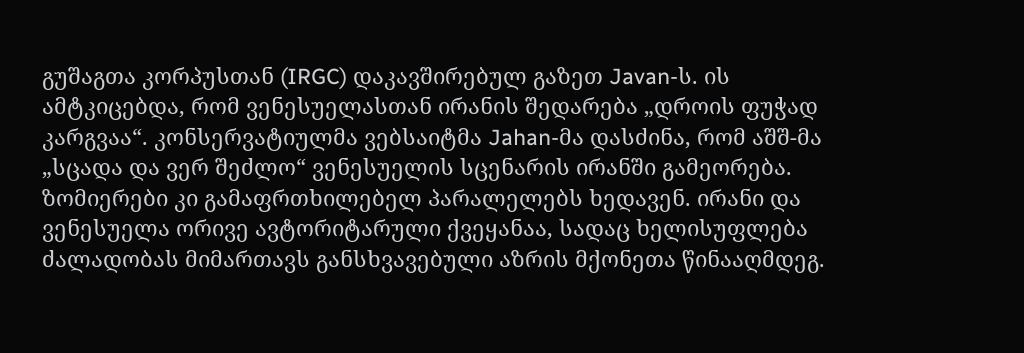გუშაგთა კორპუსთან (IRGC) დაკავშირებულ გაზეთ Javan-ს. ის ამტკიცებდა, რომ ვენესუელასთან ირანის შედარება „დროის ფუჭად კარგვაა“. კონსერვატიულმა ვებსაიტმა Jahan-მა დასძინა, რომ აშშ-მა „სცადა და ვერ შეძლო“ ვენესუელის სცენარის ირანში გამეორება.
ზომიერები კი გამაფრთხილებელ პარალელებს ხედავენ. ირანი და ვენესუელა ორივე ავტორიტარული ქვეყანაა, სადაც ხელისუფლება ძალადობას მიმართავს განსხვავებული აზრის მქონეთა წინააღმდეგ.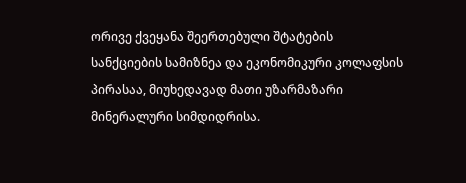ორივე ქვეყანა შეერთებული შტატების სანქციების სამიზნეა და ეკონომიკური კოლაფსის პირასაა, მიუხედავად მათი უზარმაზარი მინერალური სიმდიდრისა.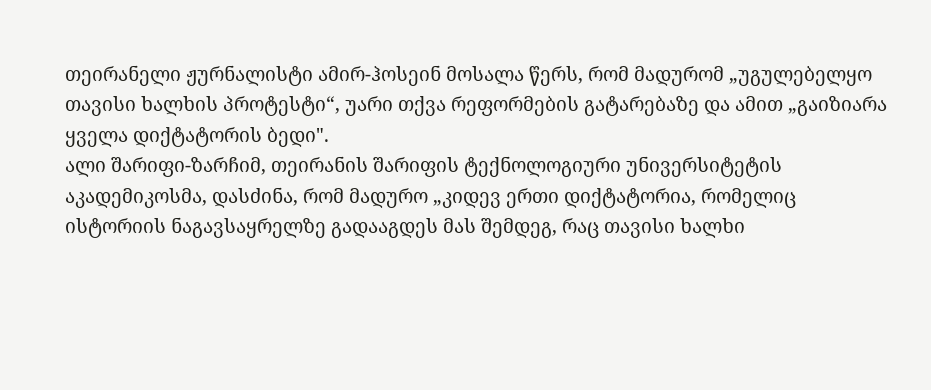თეირანელი ჟურნალისტი ამირ-ჰოსეინ მოსალა წერს, რომ მადურომ „უგულებელყო თავისი ხალხის პროტესტი“, უარი თქვა რეფორმების გატარებაზე და ამით „გაიზიარა ყველა დიქტატორის ბედი".
ალი შარიფი-ზარჩიმ, თეირანის შარიფის ტექნოლოგიური უნივერსიტეტის აკადემიკოსმა, დასძინა, რომ მადურო „კიდევ ერთი დიქტატორია, რომელიც ისტორიის ნაგავსაყრელზე გადააგდეს მას შემდეგ, რაც თავისი ხალხი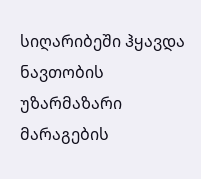სიღარიბეში ჰყავდა ნავთობის უზარმაზარი მარაგების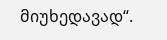მიუხედავად“.